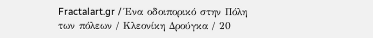Fractalart.gr / Ένα οδοιπορικό στην Πόλη των πόλεων / Κλεονίκη Δρούγκα / 20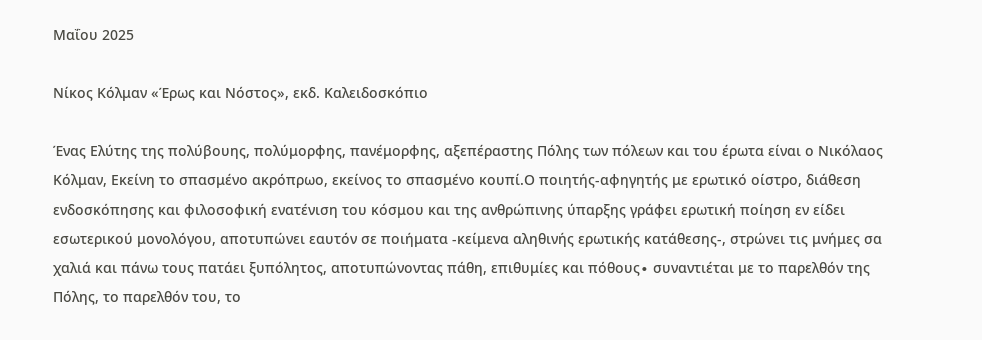Mαΐου 2025

Νίκος Κόλμαν «Έρως και Νόστος», εκδ. Καλειδοσκόπιο

Ένας Ελύτης της πολύβουης, πολύμορφης, πανέμορφης, αξεπέραστης Πόλης των πόλεων και του έρωτα είναι ο Νικόλαος Κόλμαν, Εκείνη το σπασμένο ακρόπρωο, εκείνος το σπασμένο κουπί.Ο ποιητής-αφηγητής με ερωτικό οίστρο, διάθεση ενδοσκόπησης και φιλοσοφική ενατένιση του κόσμου και της ανθρώπινης ύπαρξης γράφει ερωτική ποίηση εν είδει εσωτερικού μονολόγου, αποτυπώνει εαυτόν σε ποιήματα -κείμενα αληθινής ερωτικής κατάθεσης-, στρώνει τις μνήμες σα χαλιά και πάνω τους πατάει ξυπόλητος, αποτυπώνοντας πάθη, επιθυμίες και πόθους∙ συναντιέται με το παρελθόν της Πόλης, το παρελθόν του, το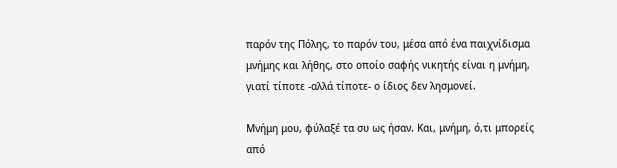παρόν της Πόλης, το παρόν του, μέσα από ένα παιχνίδισμα μνήμης και λήθης, στο οποίο σαφής νικητής είναι η μνήμη, γιατί τίποτε -αλλά τίποτε- ο ίδιος δεν λησμονεί.

Μνήμη μου, φύλαξέ τα συ ως ήσαν. Και, μνήμη, ό,τι μπορείς από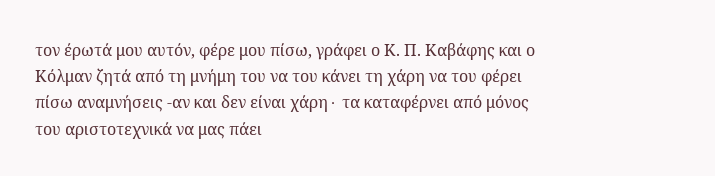τον έρωτά μου αυτόν, φέρε μου πίσω, γράφει ο Κ. Π. Καβάφης και ο Κόλμαν ζητά από τη μνήμη του να του κάνει τη χάρη να του φέρει πίσω αναμνήσεις -αν και δεν είναι χάρη∙ τα καταφέρνει από μόνος του αριστοτεχνικά να μας πάει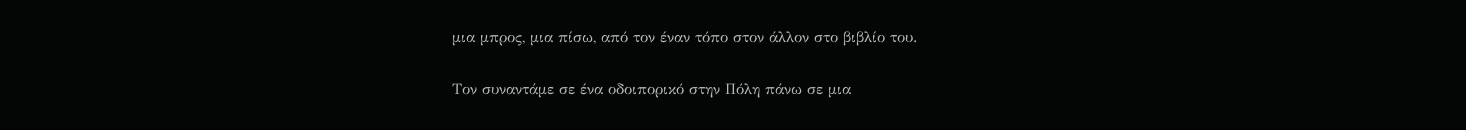μια μπρος, μια πίσω, από τον έναν τόπο στον άλλον στο βιβλίο του.

Τον συναντάμε σε ένα οδοιπορικό στην Πόλη πάνω σε μια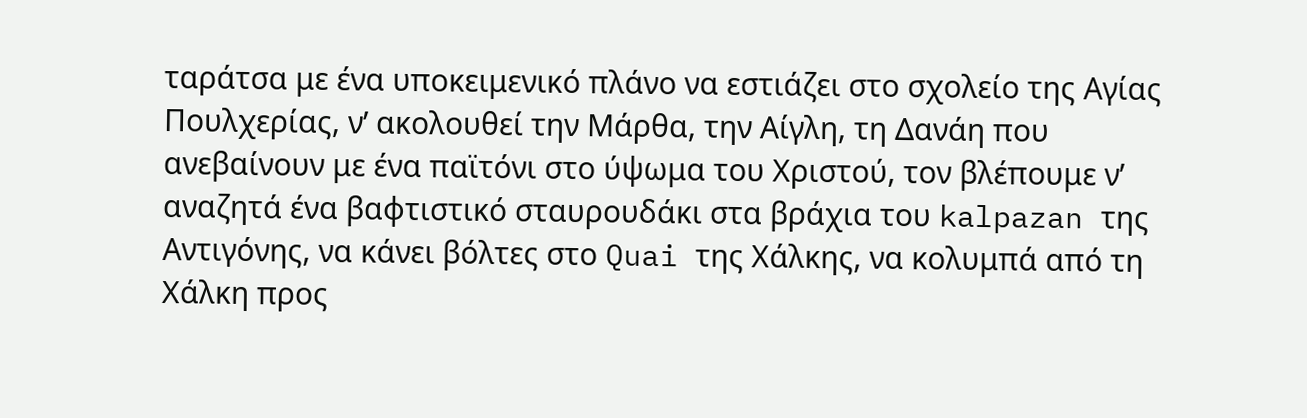ταράτσα με ένα υποκειμενικό πλάνο να εστιάζει στο σχολείο της Αγίας Πουλχερίας, ν’ ακολουθεί την Μάρθα, την Αίγλη, τη Δανάη που ανεβαίνουν με ένα παϊτόνι στο ύψωμα του Χριστού, τον βλέπουμε ν’ αναζητά ένα βαφτιστικό σταυρουδάκι στα βράχια του kalpazan της Αντιγόνης, να κάνει βόλτες στο Quai της Χάλκης, να κολυμπά από τη Χάλκη προς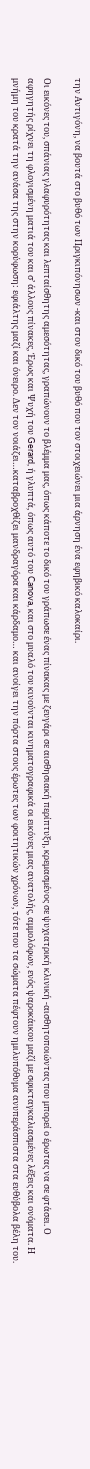την Αντιγόνη, να βουτά στο βυθό των Πριγκιπόνησων -και στον δικό του βυθό που τον στοιχειώνει μια άρνηση ένα εφηβικό καλοκαίρι.

Οι εικόνες του, σπάνιας γλαφυρότητας και λεπταίσθητης αμεσότητας, γραπώνουν το βλέμμα μας, όπως κάποτε το δικό του γράπωσε ένας πίνακας με ζευγάρι σε αισθησιακή περίπτυξη, κρεμασμένος σε ψυχιατρική κλινική -αισθητοποιώντας που μπορεί ο έρωτας να σε φτάσει. Ο αφηγητής ρίχνει τη φλογισμένη ματιά του και σ’ άλλους πίνακες, Έρως και Ψυχή του Gerard, ή γλυπτά, όπως αυτό του Canova, και στο μυαλό του κινούνται κινηματογραφικά οι εικόνες μιας ανατολής, αμμολόφων, ενός ψαροκάικου μαζί με σφικταγκαλιασμένες λέξεις και ονόματα. Η μνήμη του κρατά την ανάσα της στην κορύφωση: εφιάλτης μαζί και όνειρο. Δεν τον νοιάζει…καταβροχθίζει μανδραγόρα και κάρδαμο… και ανοίγει την πόρτα στους έρωτες των φοιτητικών χρόνων, τότε που τα σώματα πέφτουν ημιλυπόθυμα ανυπεράσπιστα στα ευθύβολα βέλη του.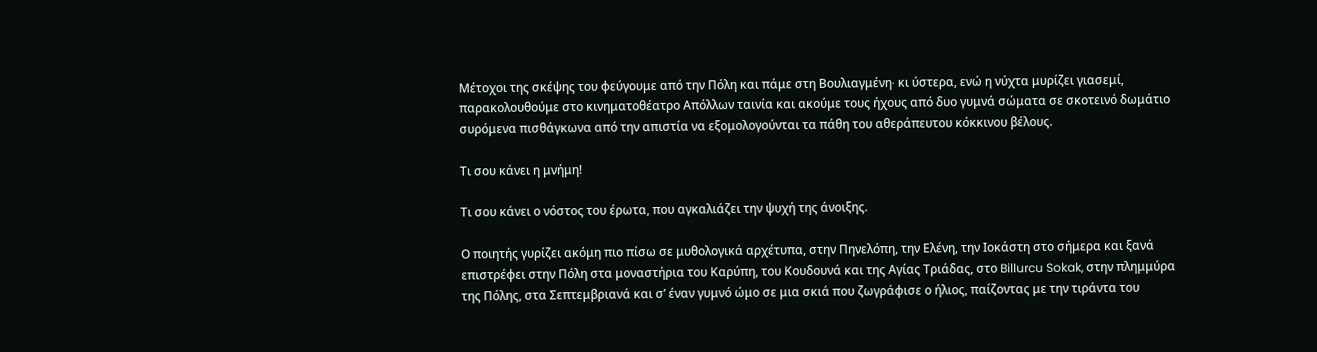Μέτοχοι της σκέψης του φεύγουμε από την Πόλη και πάμε στη Βουλιαγμένη∙ κι ύστερα, ενώ η νύχτα μυρίζει γιασεμί, παρακολουθούμε στο κινηματοθέατρο Απόλλων ταινία και ακούμε τους ήχους από δυο γυμνά σώματα σε σκοτεινό δωμάτιο συρόμενα πισθάγκωνα από την απιστία να εξομολογούνται τα πάθη του αθεράπευτου κόκκινου βέλους.

Τι σου κάνει η μνήμη!

Τι σου κάνει ο νόστος του έρωτα, που αγκαλιάζει την ψυχή της άνοιξης.

Ο ποιητής γυρίζει ακόμη πιο πίσω σε μυθολογικά αρχέτυπα, στην Πηνελόπη, την Ελένη, την Ιοκάστη στο σήμερα και ξανά επιστρέφει στην Πόλη στα μοναστήρια του Καρύπη, του Κουδουνά και της Αγίας Τριάδας, στο Billurcu Sokak, στην πλημμύρα της Πόλης, στα Σεπτεμβριανά και σ’ έναν γυμνό ώμο σε μια σκιά που ζωγράφισε ο ήλιος, παίζοντας με την τιράντα του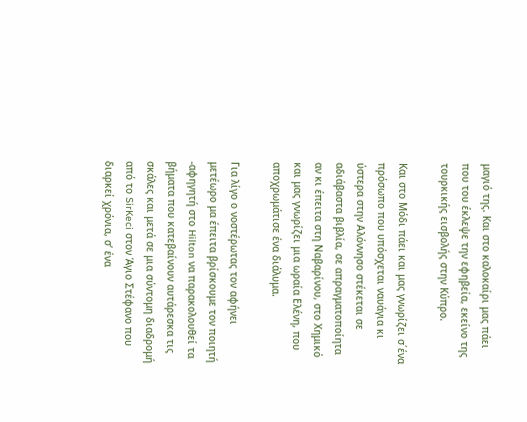μαγιό της. Και στο καλοκαίρι μας πάει που του έκλεψε την εφηβεία, εκείνο της τουρκικής εισβολής στην Κύπρο.

Και στο Μόδι πάει και μας γνωρίζει σ΄ένα πρόσωπο που υπόσχεται ναυάγια κι ύστερα στην Αλόννησο στέκεται σε αδιάβαστα βιβλία, σε απραγματοποίητα αν κι έπειτα στη Ναβαρίνου, στο Χημικό και μας γνωρίζει μια ωραία Ελένη, που αποχρωμάτισε ένα διάλυμα.

Για λίγο ο νοστέρωτας τον αφήνει μετέωρο μα έπειτα βρίσκουμε τον ποιητή -αφηγητή στο Hilton να παρακολουθεί τα βήματα που κατεβαίνουν αυτάρεσκα τις σκάλες και μετά σε μια σύντομη διαδρομή από το SirKeci στον Άγιο Στέφανο που διαρκεί χρόνια, σ’ ένα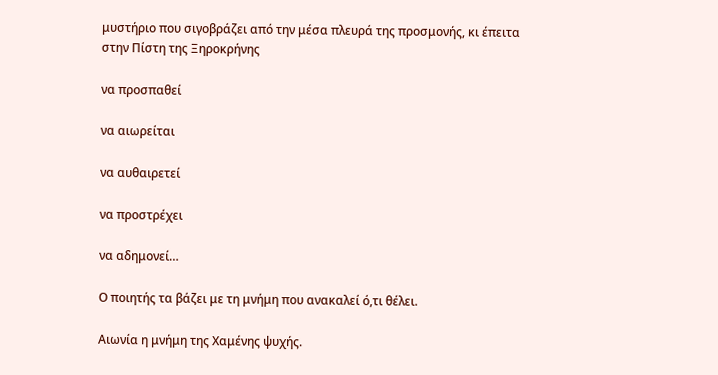μυστήριο που σιγοβράζει από την μέσα πλευρά της προσμονής, κι έπειτα στην Πίστη της Ξηροκρήνης

να προσπαθεί

να αιωρείται

να αυθαιρετεί

να προστρέχει

να αδημονεί…

Ο ποιητής τα βάζει με τη μνήμη που ανακαλεί ό,τι θέλει.

Αιωνία η μνήμη της Χαμένης ψυχής.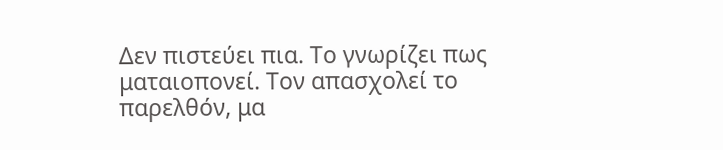Δεν πιστεύει πια. Το γνωρίζει πως ματαιοπονεί. Τον απασχολεί το παρελθόν, μα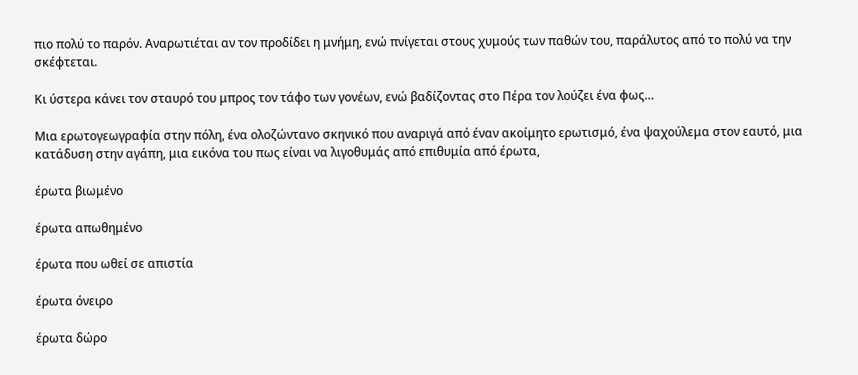πιο πολύ το παρόν. Αναρωτιέται αν τον προδίδει η μνήμη, ενώ πνίγεται στους χυμούς των παθών του, παράλυτος από το πολύ να την σκέφτεται.

Κι ύστερα κάνει τον σταυρό του μπρος τον τάφο των γονέων, ενώ βαδίζοντας στο Πέρα τον λούζει ένα φως…

Μια ερωτογεωγραφία στην πόλη, ένα ολοζώντανο σκηνικό που αναριγά από έναν ακοίμητο ερωτισμό, ένα ψαχούλεμα στον εαυτό, μια κατάδυση στην αγάπη, μια εικόνα του πως είναι να λιγοθυμάς από επιθυμία από έρωτα,

έρωτα βιωμένο

έρωτα απωθημένο

έρωτα που ωθεί σε απιστία

έρωτα όνειρο

έρωτα δώρο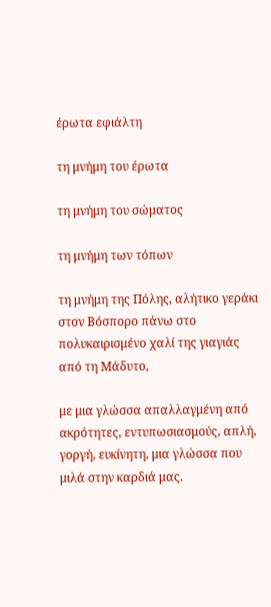έρωτα εφιάλτη

τη μνήμη του έρωτα

τη μνήμη του σώματος

τη μνήμη των τόπων

τη μνήμη της Πόλης, αλήτικο γεράκι στον Βόσπορο πάνω στο πολυκαιρισμένο χαλί της γιαγιάς από τη Μάδυτο,

με μια γλώσσα απαλλαγμένη από ακρότητες, εντυπωσιασμούς, απλή, γοργή, ευκίνητη, μια γλώσσα που μιλά στην καρδιά μας.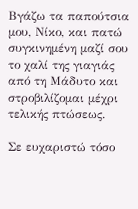Βγάζω τα παπούτσια μου, Νίκο, και πατώ συγκινημένη μαζί σου το χαλί της γιαγιάς από τη Μάδυτο και στροβιλίζομαι μέχρι τελικής πτώσεως.

Σε ευχαριστώ τόσο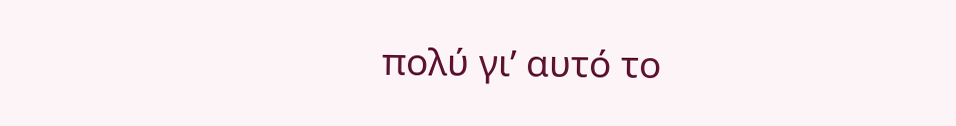πολύ γι’ αυτό το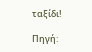ταξίδι!

Πηγή: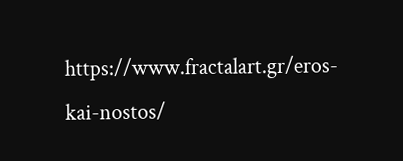https://www.fractalart.gr/eros-kai-nostos/